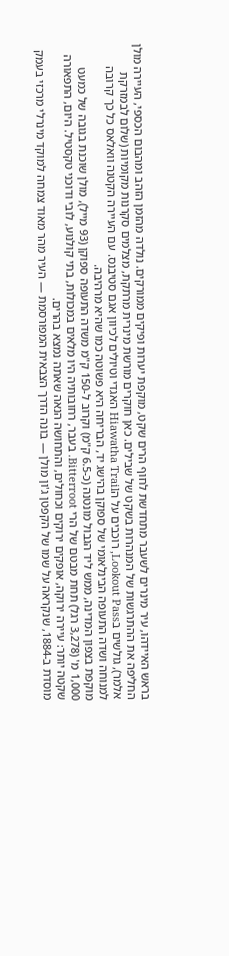בראש האיידהו, עיר מינרים לשעבר מתחדשת לחוף הרים שקט, מוקפת יערות ופיקים ממורקים. נולדה מהזמן הזהב ומהבום הכספי, העיירה מולן החליפה את ההתרגשות של המנהרות בשקט של שבילים. כאן חוקרים מורשת מינרית מרתקת, מצלמים סקרנות מקומיות (שלום לבמזרקת אלמר), גולשים בLookout Pass, רוכבים על הHiawatha Trail האגדי וטיולים לכיוון אגם סטיבנס. עם העיירה הקטנה וואלאס כל כך קרובה למנוחה ושדה התעופה הבינלאומי של ספוקן בהישג יד, הבריחה היא פשוטה כמו שהיא מרהיבה.
מוקפת בצפון המדינה, ממש ליד הגבול מונטנה (כ-6.5 ק"מ) וקרוב ל-150 ק"מ משדה התעופה ספוקן (93 מייל), מולן שוכנת בגובה של כמעט 1,000 מ' (3,278 רגל) תחת מבטם של הרי Bitterroot. בעבר, רחובותיה היו מלאים במכולות, בתי קולנוע, לובי ודוכני טקסטיל. היום, התפאורה שקטה יותר: עיירה ירוקה, אופקים ירוקים וכחולים, והתחושה הנאה שאתה נמצא בהרים.
מוסדת ב-1884, שנקראה על שמו של הקפטן ג'ון מולן — בונה הדרך הצבאית המפורסמת — העיר מהר מאוד צמחה למוקד מינרלי מרכזי בעמק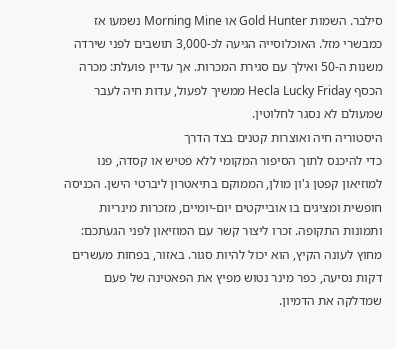סילבר. השמות Gold Hunter או Morning Mine נשמעו אז כמבשרי מזל. האוכלוסייה הגיעה לכ-3,000 תושבים לפני שירדה משנות ה-50 ואילך עם סגירת המכרות. אך עדיין פועלת: מכרה הכסף Hecla Lucky Friday ממשיך לפעול, עדות חיה לעבר שמעולם לא נסגר לחלוטין.
היסטוריה חיה ואוצרות קטנים בצד הדרך
כדי להיכנס לתוך הסיפור המקומי ללא פטיש או קסדה, פנו למוזיאון קפטן ג'ון מולן, הממוקם בתיאטרון ליברטי הישן. הכניסה חופשית ומציגים בו אובייקטים יום-יומיים, מזכרות מינריות ותמונות התקופה. זכרו ליצור קשר עם המוזיאון לפני הגעתכם: מחוץ לעונה הקיץ, הוא יכול להיות סגור. באזור, בפחות מעשרים דקות נסיעה, כפר מינר נטוש מפיץ את הפאטינה של פעם שמדלקה את הדמיון.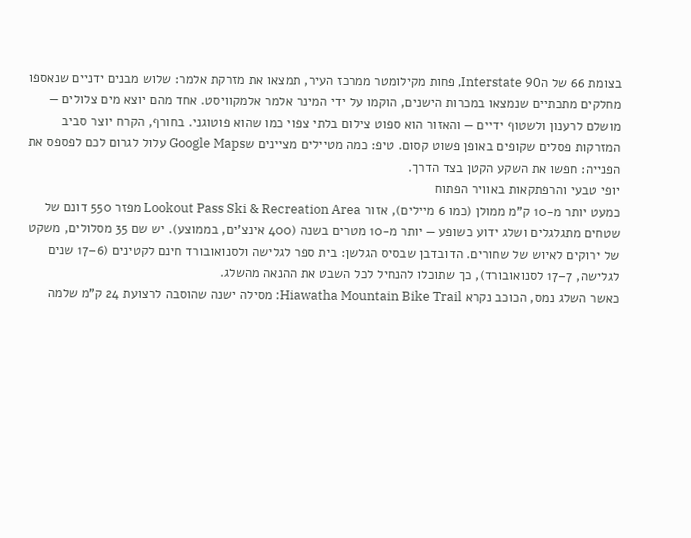בצומת 66 של הInterstate 90, פחות מקילומטר ממרכז העיר, תמצאו את מזרקת אלמר: שלוש מבנים ידניים שנאספו מחלקים מתכתיים שנמצאו במכרות הישנים, הוקמו על ידי המינר אלמר אלמקוויסט. אחד מהם יוצא מים צלולים — מושלם לרענון ולשטוף ידיים — והאזור הוא ספוט צילום בלתי צפוי כמו שהוא פוטוגני. בחורף, הקרח יוצר סביב המזרקות פסלים שקופים באופן פשוט קסום. טיפ: כמה מטיילים מציינים שGoogle Maps עלול לגרום לכם לפספס את הפנייה: חפשו את השקע הקטן בצד הדרך.
יופי טבעי והרפתקאות באוויר הפתוח
כמעט יותר מ-10 ק"מ ממולן (כמו 6 מיילים), אזור Lookout Pass Ski & Recreation Area מפזר 550 דונם של שטחים מתגלגלים ושלג ידוע כשופע — יותר מ-10 מטרים בשנה (400 אינצ'ים, בממוצע). יש שם 35 מסלולים, משקט של ירוקים לאיוש של שחורים. הדובדבן שבסיס הגלשן: בית ספר לגלישה ולסנואובורד חינם לקטינים (6–17 שנים לגלישה, 7–17 לסנואובורד), כך שתוכלו להנחיל לכל השבט את ההנאה מהשלג.
כאשר השלג נמס, הכוכב נקרא Hiawatha Mountain Bike Trail: מסילה ישנה שהוסבה לרצועת 24 ק"מ שלמה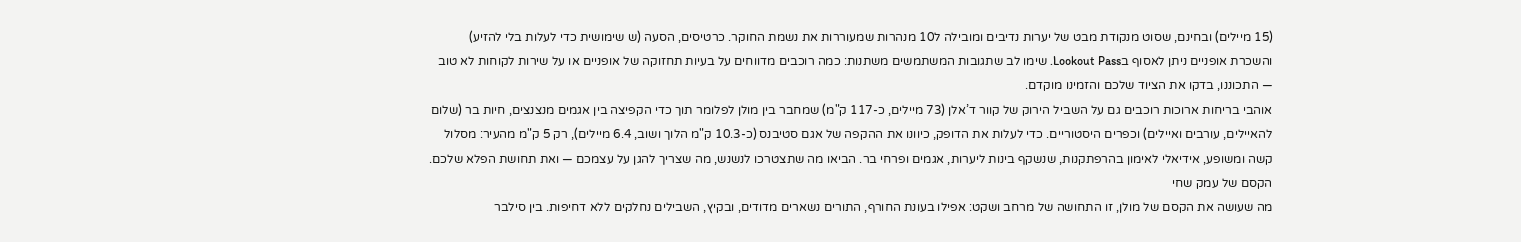(15 מיילים) ובחינם, שסוט מנקודת מבט של יערות נדיבים ומובילה ל10 מנהרות שמעוררות את נשמת החוקר. כרטיסים, הסעה (ש שימושית כדי לעלות בלי להזיע) והשכרת אופניים ניתן לאסוף בLookout Pass. שימו לב שתגובות המשתמשים משתנות: כמה רוכבים מדווחים על בעיות תחזוקה של אופניים או על שירות לקוחות לא טוב — התכוננו, בדקו את הציוד שלכם והזמינו מוקדם.
אוהבי בריחות ארוכות רוכבים גם על השביל הירוק של קוור ד’אלן (73 מיילים, כ-117 ק"מ) שמחבר בין מולן לפלומר תוך כדי הקפיצה בין אגמים מנצנצים, חיות בר (שלום להאיילים, עורבים ואיילים) וכפרים היסטוריים. כדי לעלות את הדופק, כיוונו את ההקפה של אגם סטיבנס (כ-10.3 ק"מ הלוך ושוב, 6.4 מיילים), רק 5 ק"מ מהעיר: מסלול קשה ומשופע, אידיאלי לאימון בהרפתקנות, שנשקף בינות ליערות, אגמים ופרחי בר. הביאו מה שתצטרכו לנשנש, מה שצריך להגן על עצמכם — ואת תחושת הפלא שלכם.
הקסם של עמק שחי
מה שעושה את הקסם של מולן, זו התחושה של מרחב ושקט: אפילו בעונת החורף, התורים נשארים מדודים, ובקיץ, השבילים נחלקים ללא דחיפות. בין סילבר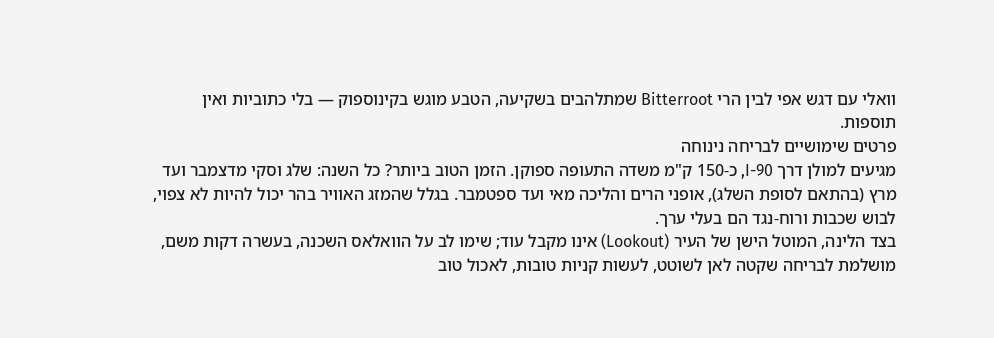וואלי עם דגש אפי לבין הרי Bitterroot שמתלהבים בשקיעה, הטבע מוגש בקינוספוק — בלי כתוביות ואין תוספות.
פרטים שימושיים לבריחה נינוחה
מגיעים למולן דרך I-90, כ-150 ק"מ משדה התעופה ספוקן. הזמן הטוב ביותר? כל השנה: שלג וסקי מדצמבר ועד מרץ (בהתאם לסופת השלג), אופני הרים והליכה מאי ועד ספטמבר. בגלל שהמזג האוויר בהר יכול להיות לא צפוי, לבוש שכבות ורוח-נגד הם בעלי ערך.
בצד הלינה, המוטל הישן של העיר (Lookout) אינו מקבל עוד; שימו לב על הוואלאס השכנה, בעשרה דקות משם, מושלמת לבריחה שקטה לאן לשוטט, לעשות קניות טובות, לאכול טוב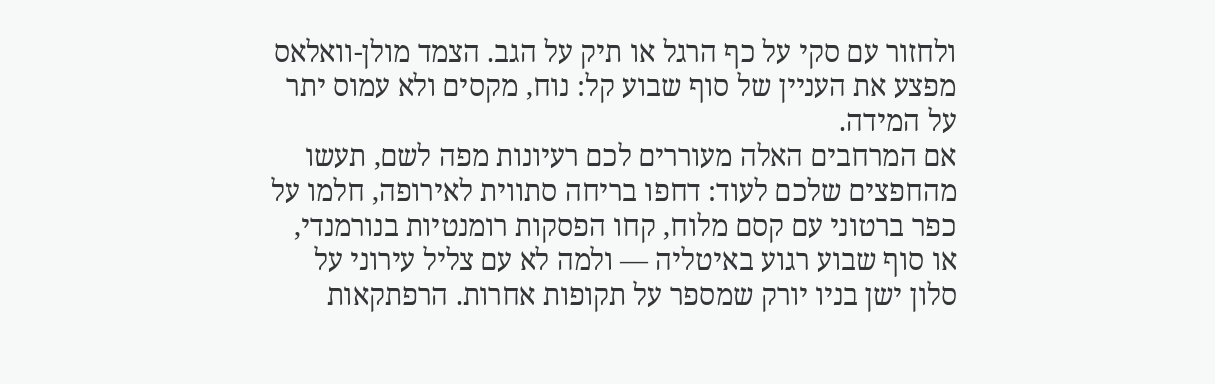ולחזור עם סקי על כף הרגל או תיק על הגב. הצמד מולן-וואלאס מפצע את העניין של סוף שבוע קל: נוח, מקסים ולא עמוס יתר על המידה.
אם המרחבים האלה מעוררים לכם רעיונות מפה לשם, תעשו מהחפצים שלכם לעוד: דחפו בריחה סתווית לאירופה, חלמו על כפר ברטוני עם קסם מלוח, קחו הפסקות רומנטיות בנורמנדי, או סוף שבוע רגוע באיטליה — ולמה לא עם צליל עירוני על סלון ישן בניו יורק שמספר על תקופות אחרות. הרפתקאות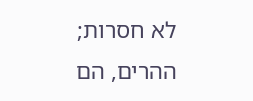לא חסרות; ההרים, הם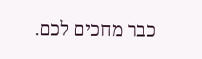כבר מחכים לכם.